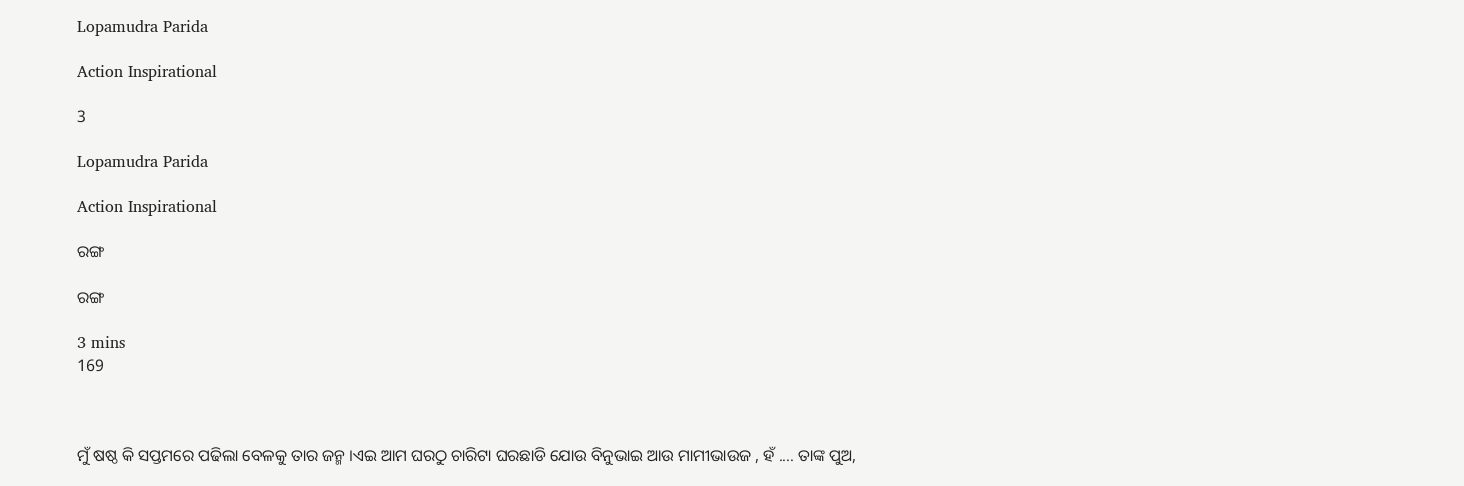Lopamudra Parida

Action Inspirational

3

Lopamudra Parida

Action Inspirational

ରଙ୍ଗ

ରଙ୍ଗ

3 mins
169



ମୁଁ ଷଷ୍ଠ କି ସପ୍ତମରେ ପଢିଲା ବେଳକୁ ତାର ଜନ୍ମ ।ଏଇ ଆମ ଘରଠୁ ଚାରିଟା ଘରଛାଡି ଯୋଉ ବିନୁଭାଇ ଆଉ ମାମୀଭାଉଜ , ହଁ .... ତାଙ୍କ ପୁଅ,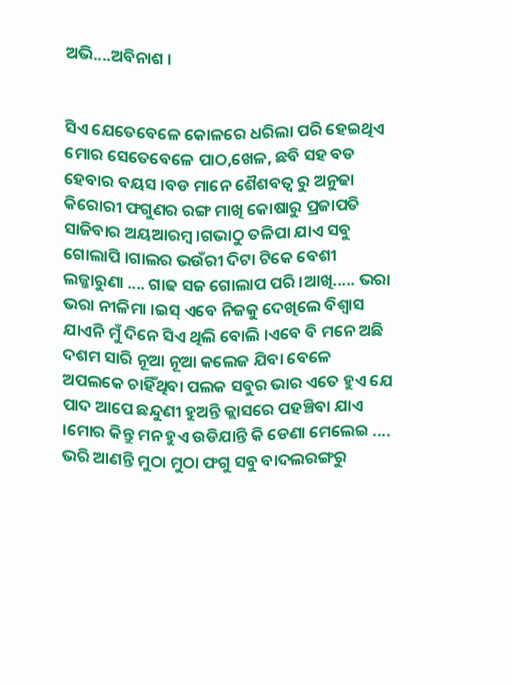ଅଭି....ଅବିନାଶ ।


ସିଏ ଯେତେବେଳେ କୋଳରେ ଧରିଲା ପରି ହେଇଥିଏ ମୋର ସେତେବେଳେ ପାଠ,ଖେଳ, ଛବି ସହ ବଡ ହେବାର ବୟସ ।ବଡ ମାନେ ଶୈଶବତ୍ବ ରୁ ଅନୁଢା କିରୋରୀ ଫଗୁଣର ରଙ୍ଗ ମାଖି କୋଷାରୁ ପ୍ରଜାପତି ସାଜିବାର ଅୟଆରମ୍ବ ।ଗଭାଠୁ ତଳିପା ଯାଏ ସବୁ ଗୋଲାପି ।ଗାଲର ଭଉଁରୀ ଦିଟା ଟିକେ ବେଶୀ ଲଜ୍ଜାରୁଣା .... ଗାଢ ସଜ ଗୋଲାପ ପରି ।ଆଖି..... ଭରା ଭରା ନୀଳିମା ।ଇସ୍ ଏବେ ନିଜକୁ ଦେଖିଲେ ବିଶ୍ବାସ ଯାଏନି ମୁଁ ଦିନେ ସିଏ ଥିଲି ବୋଲି ।ଏବେ ବି ମନେ ଅଛି ଦଶମ ସାରି ନୂଆ ନୂଆ କଲେଜ ଯିବା ବେଳେ ଅପଲକେ ଚାହିଁଥିବା ପଲକ ସବୁର ଭାର ଏତେ ହୁଏ ଯେ ପାଦ ଆପେ ଛନ୍ଦୁଣୀ ହୁଅନ୍ତି କ୍ଲାସରେ ପହଞ୍ଚିବା ଯାଏ ।ମୋର କିନ୍ତୁ ମନ ହୁଏ ଉଡିଯାନ୍ତି କି ଡେଣା ମେଲେଇ .... ଭରି ଆଣନ୍ତି ମୁଠା ମୁଠା ଫଗୁ ସବୁ ବାଦଲରଙ୍ଗରୁ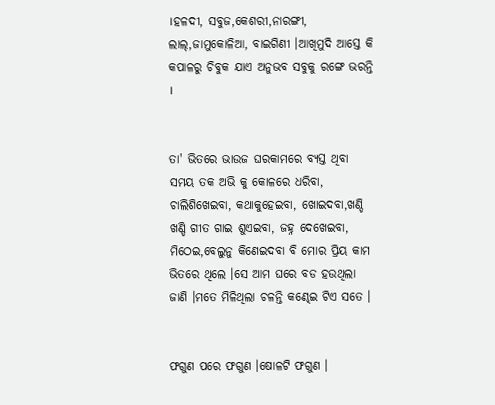।ହଳଦୀ, ସବୁଜ,କେଶରୀ,ନାରଙ୍ଗୀ, ଲାଲ୍,ଜାମୁକୋଳିଆ, ବାଇଗିଣୀ ।ଆଖିମୁଦି ଆସ୍ତେ କି କପାଳରୁ ଚିବୁକ ଯାଏ ଅନୁଭବ ସବୁକୁ ରଙ୍ଗେ ଭରନ୍ତି ।


ତା' ଭିତରେ ଭାଉଜ ଘରକାମରେ ବ୍ଯସ୍ତ ଥିବା ସମୟ ତକ ଅଭି କୁ କୋଳରେ ଧରିବା, ଚାଲିଶିଖେଇବା, କଥାକୁହେଇବା, ଖୋଇଦବା,ଖଣ୍ଡି ଖଣ୍ଡି ଗୀତ ଗାଇ ଶୁଏଇବା, ଜହ୍ନ ଦେଖେଇବା, ମିଠେଇ,ବେଲୁନୁ କିଣେଇଦବା ବି ମୋର ପ୍ରିୟ କାମ ଭିତରେ ଥିଲେ ।ସେ ଆମ ଘରେ ବଡ ହଉଥିଲା ଜାଣି ।ମତେ ମିଳିଥିଲା ଚଳନ୍ତି କଣ୍ଢେଇ ଟିଏ ସତେ ।


ଫଗୁଣ ପରେ ଫଗୁଣ ।ଷୋଳଟି ଫଗୁଣ ।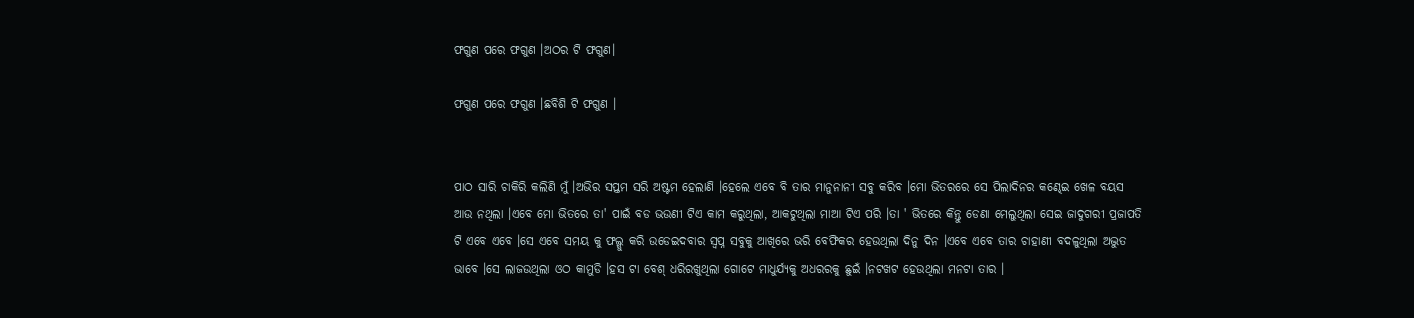ଫଗୁଣ ପରେ ଫଗୁଣ ।ଅଠର ଟି ଫଗୁଣ।

ଫଗୁଣ ପରେ ଫଗୁଣ ।ଛବିଶି ଟି ଫଗୁଣ ।


ପାଠ ସାରି ଚାକିରି କଲିଣି ମୁଁ ।ଅଭିର ସପ୍ତମ ସରି ଅଷ୍ଟମ ହେଲାଣି ।ହେଲେ ଏବେ ବି ତାର ମାନୁନାନୀ ସବୁ କରିବ ।ମୋ ଭିତରରେ ସେ ପିଲାଦିନର କଣ୍ଢେଇ ଖେଳ ବୟସ ଆଉ ନଥିଲା ।ଏବେ ମୋ ଭିତରେ ତା' ପାଇଁ ବଡ ଭଉଣୀ ଟିଏ କାମ କରୁଥିଲା, ଆକଟୁଥିଲା ମାଆ ଟିଏ ପରି ।ତା ' ଭିତରେ କିନ୍ତୁ ଡେଣା ମେଲୁଥିଲା ସେଇ ଜାଦୁଗରୀ ପ୍ରଜାପତି ଟି ଏବେ ଏବେ ।ସେ ଏବେ ସମୟ କୁ ଫଲ୍ଗୁ କରି ଉଡେଇଦବାର ସ୍ବପ୍ନ ସବୁକୁ ଆଖିରେ ଭରି ବେଫିକର ହେଉଥିଲା ଦିନୁ ଦିନ ।ଏବେ ଏବେ ତାର ଚାହାଣୀ ବଦଳୁଥିଲା ଅଦ୍ଭୁତ ଭାବେ ।ସେ ଲାଜଉଥିଲା ଓଠ କାମୁଡି ।ହସ ଟା ବେଶ୍ ଧରିରଖୁଥିଲା ଗୋଟେ ମାଧୁର୍ଯ୍ୟକୁ ଅଧରରକୁ ଛୁଇଁ ।ନଟଖଟ ହେଉଥିଲା ମନଟା ତାର ।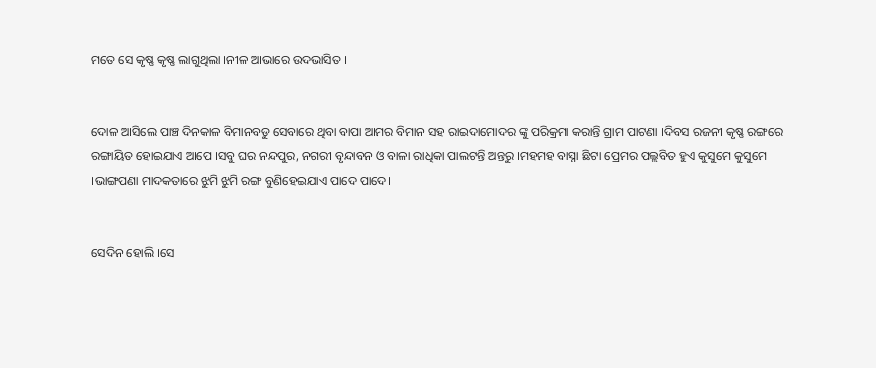ମତେ ସେ କୃଷ୍ଣ କୃଷ୍ଣ ଲାଗୁଥିଲା ।ନୀଳ ଆଭାରେ ଉଦଭାସିତ ।


ଦୋଳ ଆସିଲେ ପାଞ୍ଚ ଦିନକାଳ ବିମାନବଡୁ ସେବାରେ ଥିବା ବାପା ଆମର ବିମାନ ସହ ରାଇଦାମୋଦର ଙ୍କୁ ପରିକ୍ରମା କରାନ୍ତି ଗ୍ରାମ ପାଟଣା ।ଦିବସ ରଜନୀ କୃଷ୍ଣ ରଙ୍ଗରେ ରଙ୍ଗାୟିତ ହୋଇଯାଏ ଆପେ ।ସବୁ ଘର ନନ୍ଦପୁର, ନଗରୀ ବୃନ୍ଦାବନ ଓ ବାଳା ରାଧିକା ପାଲଟନ୍ତି ଅନ୍ତରୁ ।ମହମହ ବାସ୍ନା ଛିଟା ପ୍ରେମର ପଲ୍ଲବିତ ହୁଏ କୁସୁମେ କୁସୁମେ ।ଭାଙ୍ଗପଣା ମାଦକତାରେ ଝୁମି ଝୁମି ରଙ୍ଗ ବୁଣିହେଇଯାଏ ପାଦେ ପାଦେ।


ସେଦିନ ହୋଲି ।ସେ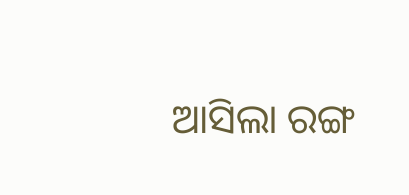ଆସିଲା ରଙ୍ଗ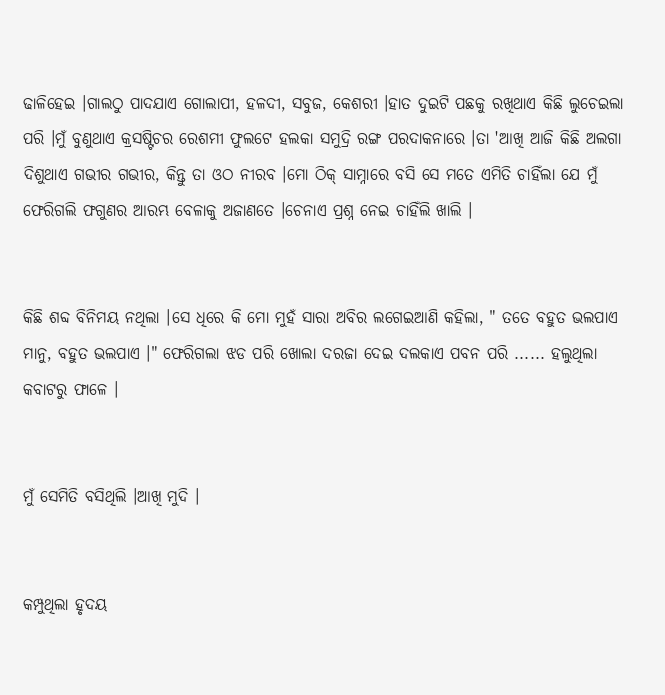ଢାଳିହେଇ ।ଗାଲଠୁ ପାଦଯାଏ ଗୋଲାପୀ, ହଳଦୀ, ସବୁଜ, କେଶରୀ ।ହାତ ଦୁଇଟି ପଛକୁ ରଖିଥାଏ କିଛି ଲୁଚେଇଲା ପରି ।ମୁଁ ବୁଣୁଥାଏ କ୍ରସଷ୍ଟିଚର ରେଶମୀ ଫୁଲଟେ ହଲକା ସମୁଦ୍ରି ରଙ୍ଗ ପରଦାକନାରେ ।ତା 'ଆଖି ଆଜି କିଛି ଅଲଗା ଦିଶୁଥାଏ ଗଭୀର ଗଭୀର, କିନ୍ତୁ ତା ଓଠ ନୀରବ ।ମୋ ଠିକ୍ ସାମ୍ନାରେ ବସି ସେ ମତେ ଏମିତି ଚାହିଁଲା ଯେ ମୁଁ ଫେରିଗଲି ଫଗୁଣର ଆରମ୍ଭ ବେଳାକୁ ଅଜାଣତେ ।ଚେନାଏ ପ୍ରଶ୍ନ ନେଇ ଚାହିଁଲି ଖାଲି ।


କିଛି ଶବ୍ଦ ବିନିମୟ ନଥିଲା ।ସେ ଧିରେ କି ମୋ ମୁହଁ ସାରା ଅବିର ଲଗେଇଆଣି କହିଲା, " ତତେ ବହୁତ ଭଲପାଏ ମାନୁ, ବହୁତ ଭଲପାଏ ।" ଫେରିଗଲା ଝଡ ପରି ଖୋଲା ଦରଜା ଦେଇ ଦଲକାଏ ପବନ ପରି ...... ହଲୁଥିଲା କବାଟରୁ ଫାଳେ ।


ମୁଁ ସେମିତି ବସିଥିଲି ।ଆଖି ମୁଦି ।


କମ୍ପୁଥିଲା ହୃଦୟ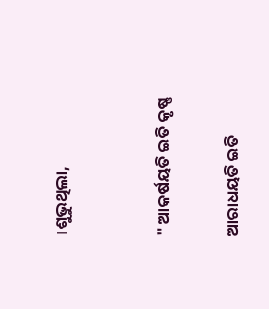।ଶୁଭୁଥିଲା,


" ଆକର୍ଷୟତି ଇତି କୃଷ୍ଣ

ଆରାଧୟତି ଇତି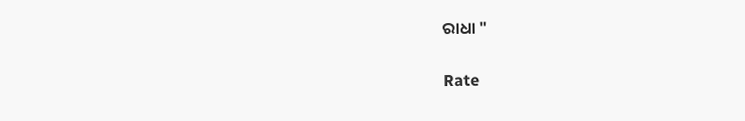ରାଧା "


Rate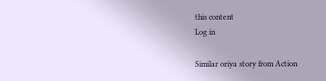this content
Log in

Similar oriya story from Action